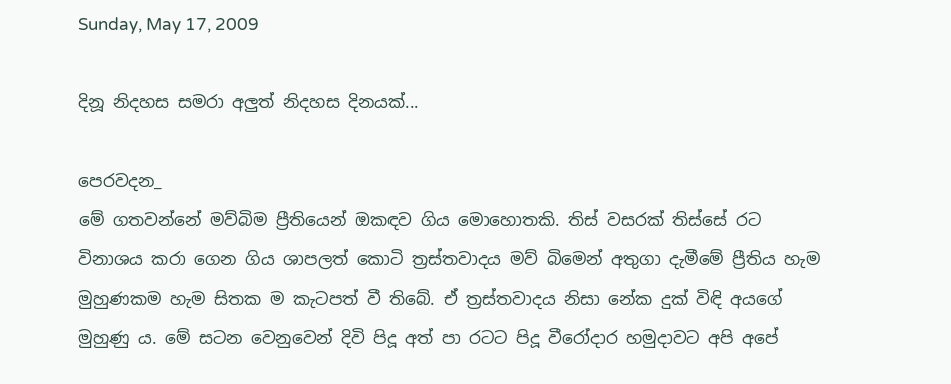Sunday, May 17, 2009

දිනූ නිදහස සමරා අලුත් නිදහස දිනයක්...

පෙරවදන_
මේ ගතවන්නේ මව්බිම ප්‍රීතියෙන් ඔකඳව ගිය මොහොතකි. තිස් වසරක් තිස්සේ රට විනාශය කරා ගෙන ගිය ශාපලත් කොටි ත්‍රස්තවාදය මව් බිමෙන් අතුගා දැමීමේ ප්‍රීතිය හැම මුහුණකම හැම සිතක ම කැටපත් වී තිබේ. ඒ ත්‍රස්තවාදය නිසා නේක දුක් විඳි අයගේ මුහුණු ය. මේ සටන වෙනුවෙන් දිවි පිදූ අත් පා රටට පිදූ වීරෝදාර හමුදාවට අපි අපේ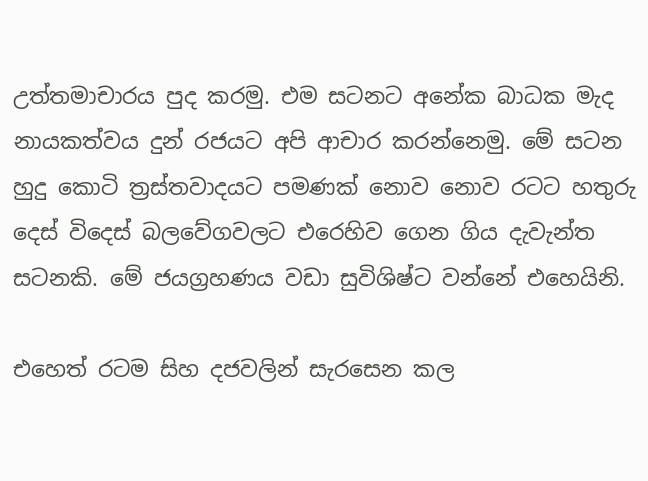උත්තමාචාරය පුද කරමු. එම සටනට අනේක බාධක මැද නායකත්වය දුන් රජයට අපි ආචාර කරන්නෙමු. මේ සටන හුදු කොටි ත්‍රස්තවාදයට පමණක් නොව නොව රටට හතුරු දෙස් විදෙස් බලවේගවලට එරෙහිව ගෙන ගිය දැවැන්ත සටනකි. මේ ජයග්‍රහණය වඩා සුවිශිෂ්ට වන්නේ එහෙයිනි.

එහෙත් රටම සිහ දජවලින් සැරසෙන කල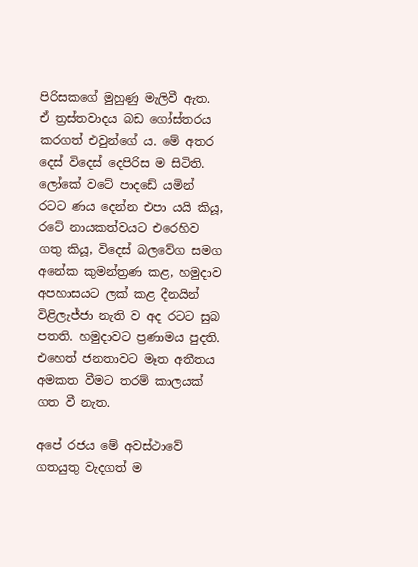පිරිසකගේ මුහුණු මැලිවී ඇත. ඒ ත්‍රස්තවාදය බඩ ගෝස්තරය කරගත් එවුන්ගේ ය. මේ අතර දෙස් විදෙස් දෙපිරිස ම සිටිති. ලෝකේ වටේ පාදඩේ යමින් රටට ණය දෙන්න එපා යයි කියූ, රටේ නායකත්වයට එරෙහිව ගතු කියූ, විදෙස් බලවේග සමග අනේක කුමන්ත්‍රණ කළ, හමුදාව අපහාසයට ලක් කළ දීනයින් විළිලැජ්ජා නැති ව අද රටට සුබ පතති. හමුදාවට ප්‍රණාමය පුදති. එහෙත් ජනතාවට මෑත අතීතය අමකත වීමට තරම් කාලයක් ගත වී නැත.

අපේ රජය මේ අවස්ථාවේ ගතයුතු වැදගත් ම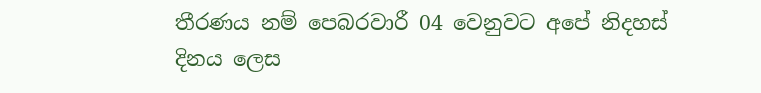තීරණය නම් පෙබරවාරී 04 වෙනුවට අපේ නිදහස් දිනය ලෙස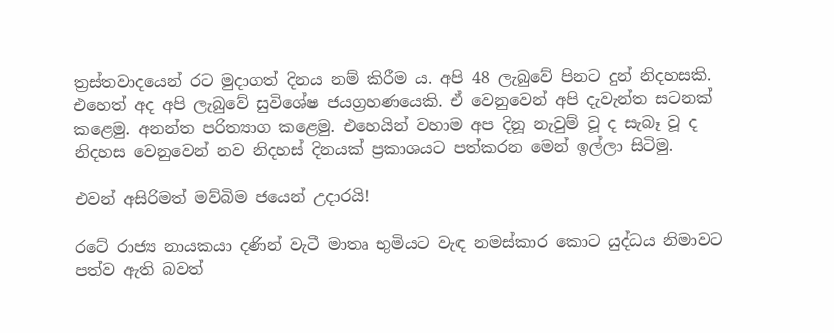ත්‍රස්තවාදයෙන් රට මුදාගත් දිනය නම් කිරීම ය. අපි 48 ලැබුවේ පිනට දුන් නිදහසකි. එහෙත් අද අපි ලැබුවේ සුවිශේෂ ජයග්‍රහණයෙකි. ඒ වෙනුවෙන් අපි දැවැන්ත සටනක් කළෙමු. අ‍නන්ත පරිත්‍යාග කළෙමු. එහෙයින් වහාම අප දිනූ නැවුම් වූ ද සැබෑ වූ ද නිදහස වෙනුවෙන් නව නිදහස් දිනයක් ප්‍රකාශයට පත්කරන මෙන් ඉල්ලා සිටිමු.

එවන් අසිරිමත් මව්බිම ජයෙන් උදාරයි!

රටේ රාජ්‍ය නායකයා දණින් වැටී මාතෘ භුමියට වැඳ නමස්කාර කොට යුද්ධය නිමාවට පත්ව ඇති බවත්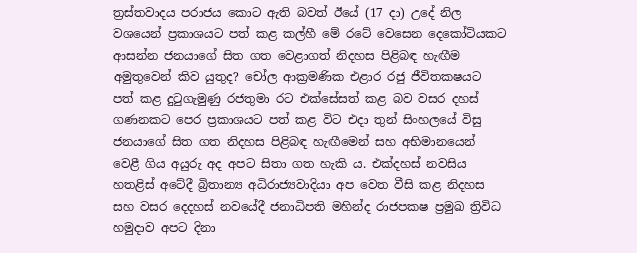ත්‍රස්තවාදය පරාජය කොට ඇති බවත් ඊයේ (17 දා) උදේ නිල වශයෙන් ප්‍රකාශයට පත් කළ කල්හී මේ රටේ වෙසෙන දෙකෝටියකට ආසන්න ජනයාගේ සිත ගත වෙළාගත් නිදහස පිළිබඳ හැඟීම අමුතුවෙන් කිව යුතුද? චෝල ආක්‍රමණික එළාර රජු ජීවිතකෂයට පත් කළ දුටුගැමුණු රජතුමා රට එක්සේසත් කළ බව වසර දහස් ගණනකට පෙර ප්‍රකාශයට පත් කළ විට එදා තුන් සිංහලයේ විසු ජනයාගේ සිත ගත නිදහස පිළිබඳ හැඟීමෙන් සහ අභිමානයෙන් වෙළී ගිය අයුරු අද අපට සිතා ගත හැකි ය. එක්දහස් නවසිය හතළිස් අටේදී බ්‍රිතාන්‍ය අධිරාජ්‍යවාදියා අප වෙත වීසි කළ නිදහස සහ වසර දෙදහස් නවයේදී ජනාධිපති මහින්ද රාජපකෂ ප්‍රමුඛ ත්‍රිවිධ හමුදාව අපට දිනා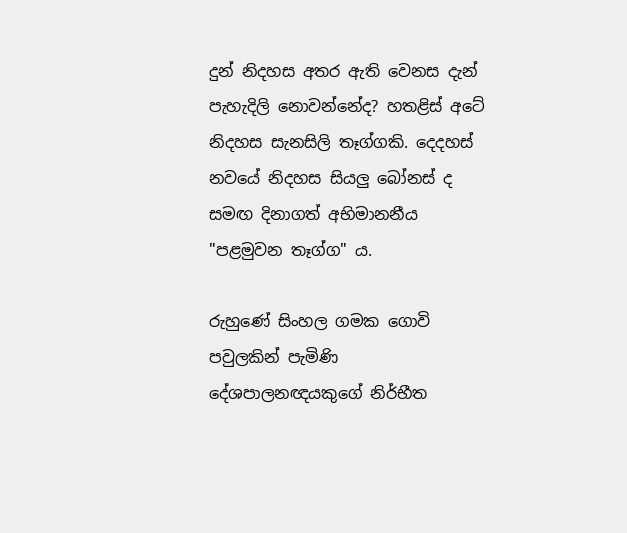දුන් නිදහස අතර ඇති වෙනස දැන් පැහැදිලි නොවන්නේද? හතළිස් අටේ නිදහස සැනසිලි තෑග්ගකි. දෙදහස් නවයේ නිදහස සියලු බෝනස් ද සමඟ දිනාගත් අභිමානනීය "පළමුවන තෑග්ග" ය.

රුහුණේ සිංහල ගමක ගොවි පවුලකින් පැමිණි දේශපාලනඥයකුගේ නිර්භීත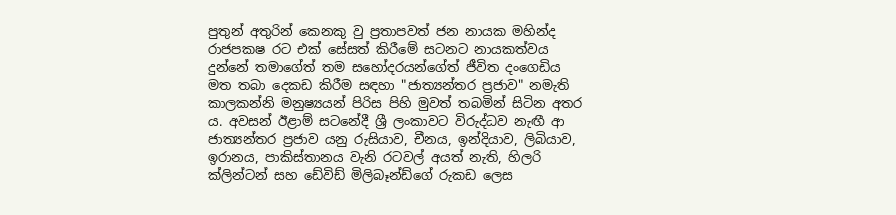පුතුන් අතුරින් කෙනකු වු ප්‍රතාපවත් ජන නායක මහින්ද රාජපකෂ රට එක් සේසත් කිරීමේ සටනට නායකත්වය දුන්නේ තමාගේත් තම සහෝදරයන්ගේත් ජීවිත දංගෙඩිය මත තබා දෙකඩ කිරීම සඳහා "ජාත්‍යන්තර ප්‍රජාව" නමැති කාලකන්නි මනුෂ්‍යයන් පිරිස පිහි මුවත් තබමින් සිටින අතර ය. අවසන් ඊළාම් සටනේදී ශ්‍රී ලංකාවට විරුද්ධව නැඟී ආ ජාත්‍යන්තර ප්‍රජාව යනු රුසියාව, චීනය, ඉන්දියාව, ලිබියාව, ඉරානය, පාකිස්තානය වැනි රටවල් අයත් නැති, හිලරි ක්ලින්ටන් සහ ඩේවිඩ් මිලිබෑන්ඩ්ගේ රුකඩ ලෙස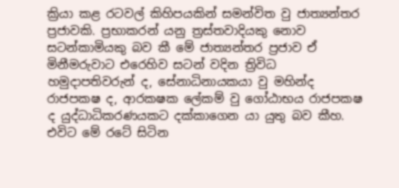ක්‍රියා කළ රටවල් කිහිපයකින් සමන්විත වු ජාත්‍යන්තර ප්‍රජාවකි. ප්‍රභාකරන් යනු ත්‍රස්තවාදියකු නොව සටන්කාමියකු බව කී මේ ජාත්‍යන්තර ප්‍රජාව ඒ මිනීමරුවාට එරෙහිව සටන් වදින ත්‍රිවිධ හමුදාපතිවරුන් ද, සේනාධිනායකයා වු මහින්ද රාජපකෂ ද, ආරකෂක ලේකම් වු ගෝඨාභය රාජපකෂ ද යුද්ධාධිකරණයකට දක්කාගෙන යා යුතු බව කීහ. එවිට මේ රටේ සිටින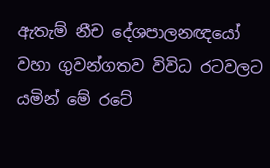ඇතැම් නීච දේශපාලනඥයෝ වහා ගුවන්ගතව විවිධ රටවලට යමින් මේ රටේ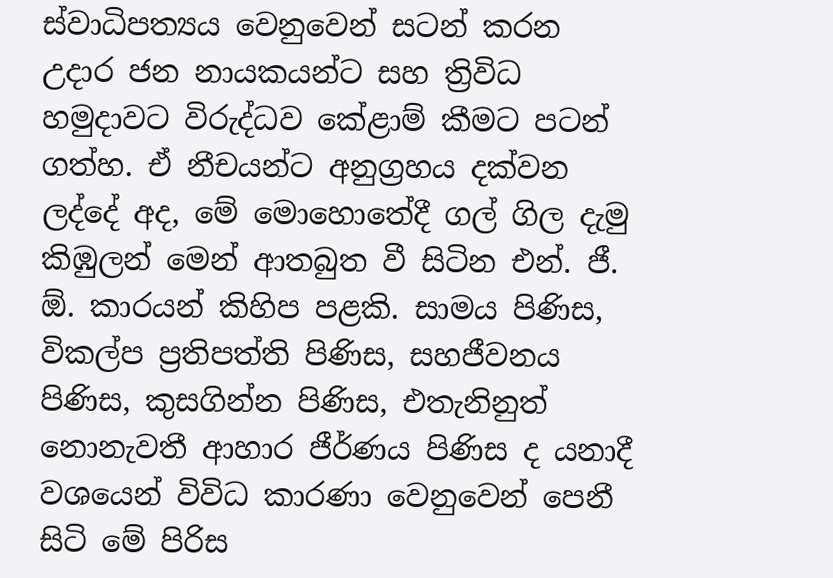ස්වාධිපත්‍යය වෙනුවෙන් සටන් කරන උදාර ජන නායකයන්ට සහ ත්‍රිවිධ හමුදාවට විරුද්ධව කේළාම් කීමට පටන් ගත්හ. ඒ නීචයන්ට අනුග්‍රහය දක්වන ලද්දේ අද, මේ මොහොතේදී ගල් ගිල දැමු කිඹුලන් මෙන් ආතබුත වී සිටින එන්. ජී. ඕ. කාරයන් කිහිප පළකි. සාමය පිණිස, විකල්ප ප්‍රතිපත්ති පිණිස, සහජීවනය පිණිස, කුසගින්න පිණිස, එතැනිනුත් නොනැවතී ආහාර ජීර්ණය පිණිස ද යනාදී වශයෙන් විවිධ කාරණා වෙනුවෙන් පෙනී සිටි මේ පිරිස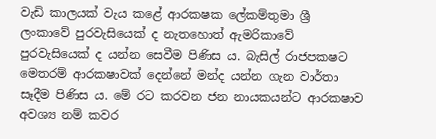වැඩි කාලයක් වැය කළේ ආරකෂක ලේකම්තුමා ශ්‍රී ලංකාවේ පුරවැසියෙක් ද නැතහොත් ඇමරිකාවේ පුරවැසියෙක් ද යන්න සෙවීම පිණිස ය. බැසිල් රාජපකෂට මෙතරම් ආරකෂාවක් දෙන්නේ මන්ද යන්න ගැන වාර්තා සෑදීම පිණිස ය. මේ රට කරවන ජන නායකයන්ට ආරකෂාව අවශ්‍ය නම් කවර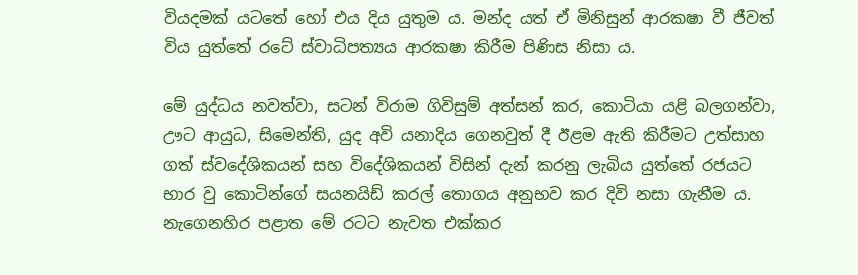වියදමක් යටතේ හෝ එය දිය යුතුම ය. මන්ද යත් ඒ මිනිසුන් ආරකෂා වී ජීවත් විය යුත්තේ රටේ ස්වාධිපත්‍යය ආරකෂා කිරීම පිණිස නිසා ය.

මේ යුද්ධය නවත්වා, සටන් විරාම ගිවිසුම් අත්සන් කර, කොටියා යළි බලගන්වා, ඌට ආයුධ, සිමෙන්ති, යුද අවි යනාදිය ගෙනවුත් දී ඊළම ඇති කිරීමට උත්සාහ ගත් ස්වදේශිකයන් සහ විදේශිකයන් විසින් දැන් කරනු ලැබිය යුත්තේ රජයට භාර වු කොටින්ගේ සයනයිඩ් කරල් තොගය අනුභව කර දිවි නසා ගැනීම ය. නැගෙනහිර පළාත මේ රටට නැවත එක්කර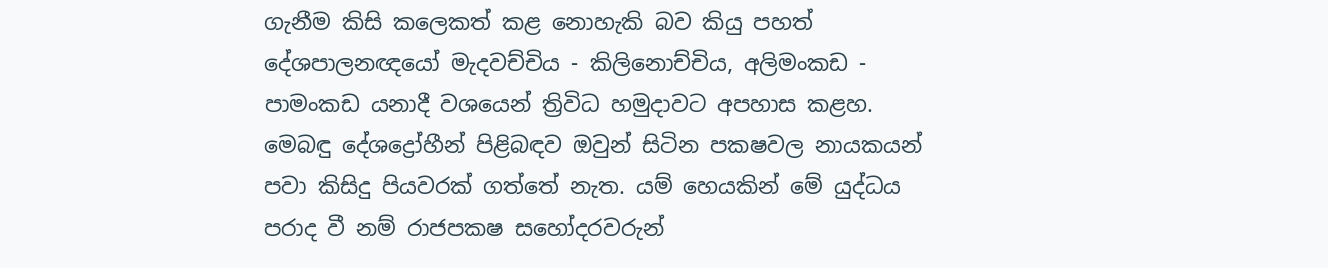ගැනීම කිසි කලෙකත් කළ නොහැකි බව කියු පහත් දේශපාලනඥයෝ මැදවච්චිය - කිලිනොච්චිය, අලිමංකඩ - පාමංකඩ යනාදී වශයෙන් ත්‍රිවිධ හමුදාවට අපහාස කළහ. මෙබඳු දේශද්‍රෝහීන් පිළිබඳව ඔවුන් සිටින පකෂවල නායකයන් පවා කිසිදු පියවරක් ගත්තේ නැත. යම් හෙයකින් මේ යුද්ධය පරාද වී නම් රාජපකෂ සහෝදරවරුන්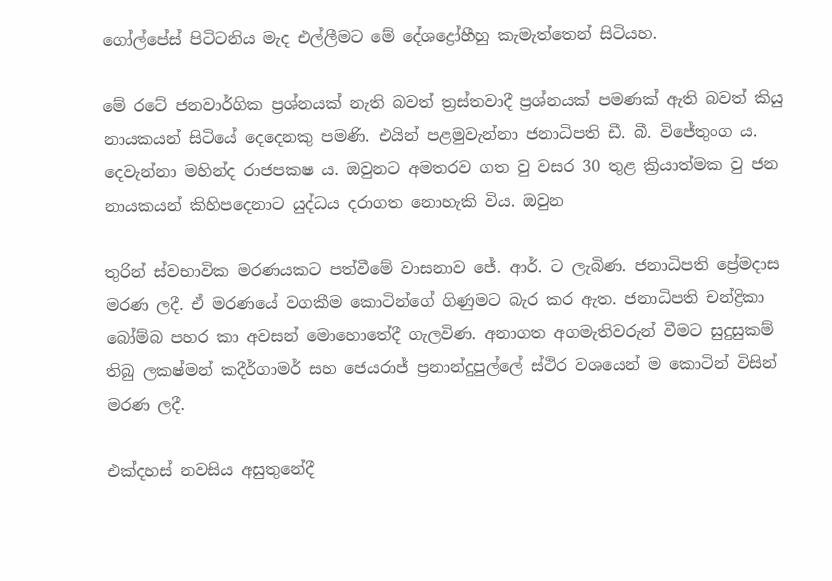ගෝල්පේස් පිටිටනිය මැද එල්ලීමට මේ දේශද්‍රෝහීහු කැමැත්තෙන් සිටියහ.

මේ රටේ ජනවාර්ගික ප්‍රශ්නයක් නැති බවත් ත්‍රස්තවාදී ප්‍රශ්නයක් පමණක් ඇති බවත් කියු නායකයන් සිටියේ දෙදෙනකු පමණි. එයින් පළමුවැන්නා ජනාධිපති ඩී. බී. විජේතුංග ය. දෙවැන්නා මහින්ද රාජපකෂ ය. ඔවුනට අමතරව ගත වු වසර 30 තුළ ක්‍රියාත්මක වු ජන නායකයන් කිහිපදෙනාට යුද්ධය දරාගත නොහැකි විය. ඔවුන

තුරින් ස්වභාවික මරණයකට පත්වීමේ වාසනාව ජේ. ආර්. ට ලැබිණ. ජනාධිපති ප්‍රේමදාස මරණ ලදී. ඒ මරණයේ වගකීම කොටින්ගේ ගිණුමට බැර කර ඇත. ජනාධිපති චන්ද්‍රිකා බෝම්බ පහර කා අවසන් මොහොතේදී ගැලවිණ. අනාගත අගමැතිවරුන් වීමට සුදුසුකම් තිබු ලකෂ්මන් කදීර්ගාමර් සහ ජෙයරාජ් ප්‍රනාන්දුපුල්ලේ ස්ථිර වශයෙන් ම කොටින් විසින් මරණ ලදී.

එක්දහස් නවසිය අසුතුනේදී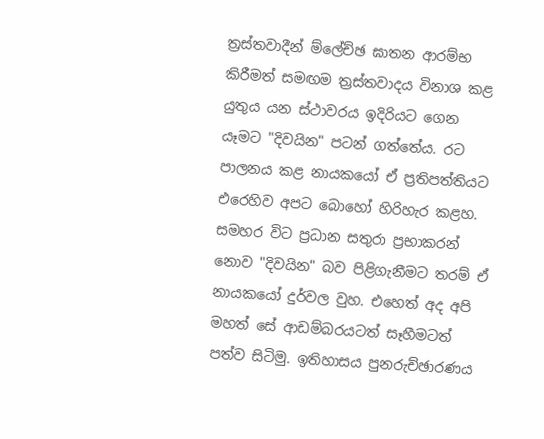ත්‍රස්තවාදීන් ම්ලේච්ඡ ඝාතන ආරම්භ කිරීමත් සමඟම ත්‍රස්තවාදය විනාශ කළ යුතුය යන ස්ථාවරය ඉදිරියට ගෙන යෑමට "දිවයින" පටන් ගත්තේය. රට පාලනය කළ නායකයෝ ඒ ප්‍රතිපත්තියට එරෙහිව අපට බොහෝ හිරිහැර කළහ. සමහර විට ප්‍රධාන සතුරා ප්‍රභාකරන් නොව "දිවයින" බව පිළිගැනීමට තරම් ඒ නායකයෝ දුර්වල වුහ. එහෙත් අද අපි මහත් සේ ආඩම්බරයටත් සෑහීමටත් පත්ව සිටිමු. ඉතිහාසය පුනරුච්ඡාරණය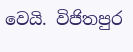වෙයි. විජිතපුර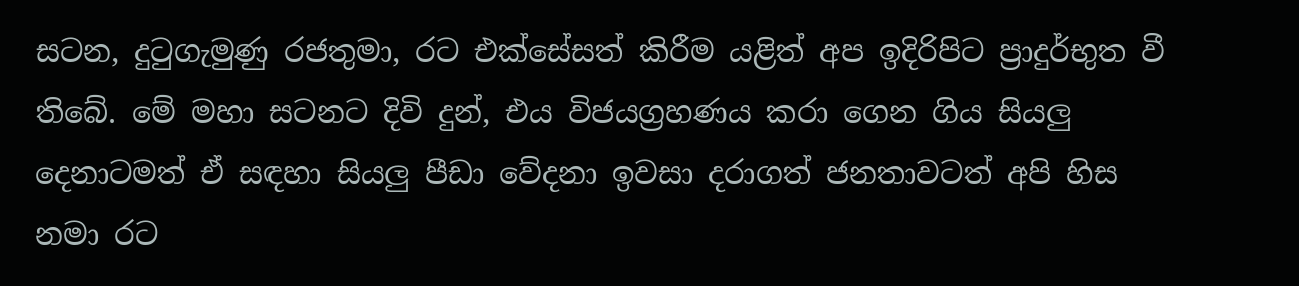සටන, දුටුගැමුණු රජතුමා, රට එක්සේසත් කිරීම යළිත් අප ඉදිරිපිට ප්‍රාදුර්භුත වී තිබේ. මේ මහා සටනට දිවි දුන්, එය විජයග්‍රහණය කරා ගෙන ගිය සියලු දෙනාටමත් ඒ සඳහා සියලු පීඩා වේදනා ඉවසා දරාගත් ජනතාවටත් අපි හිස නමා රට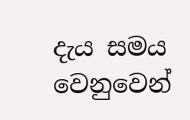දැය සමය වෙනුවෙන්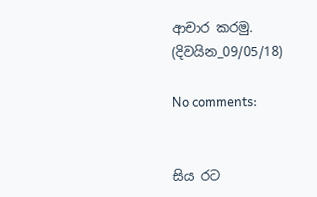ආචාර කරමු.
(දිවයින_09/05/18)

No comments:


සිය රට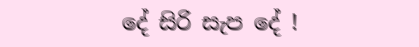දේ සිරි සැප දේ !